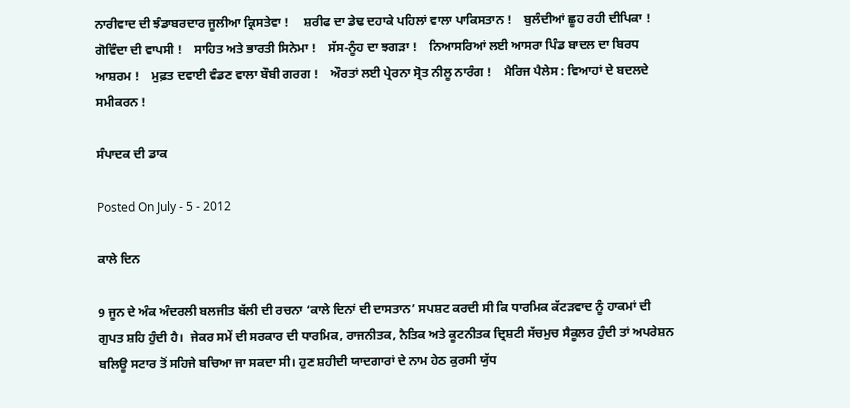ਨਾਰੀਵਾਦ ਦੀ ਝੰਡਾਬਰਦਾਰ ਜੂਲੀਆ ਕ੍ਰਿਸਤੇਵਾ !     ਸ਼ਰੀਫ ਦਾ ਡੇਢ ਦਹਾਕੇ ਪਹਿਲਾਂ ਵਾਲਾ ਪਾਕਿਸਤਾਨ !    ਬੁਲੰਦੀਆਂ ਛੂਹ ਰਹੀ ਦੀਪਿਕਾ !    ਗੋਵਿੰਦਾ ਦੀ ਵਾਪਸੀ !    ਸਾਹਿਤ ਅਤੇ ਭਾਰਤੀ ਸਿਨੇਮਾ !    ਸੱਸ-ਨੂੰਹ ਦਾ ਝਗੜਾ !    ਨਿਆਸਰਿਆਂ ਲਈ ਆਸਰਾ ਪਿੰਡ ਬਾਦਲ ਦਾ ਬਿਰਧ ਆਸ਼ਰਮ !    ਮੁਫ਼ਤ ਦਵਾਈ ਵੰਡਣ ਵਾਲਾ ਬੌਬੀ ਗਰਗ !    ਔਰਤਾਂ ਲਈ ਪ੍ਰੇਰਨਾ ਸ੍ਰੋਤ ਨੀਲੂ ਨਾਰੰਗ !    ਮੈਰਿਜ ਪੈਲੇਸ : ਵਿਆਹਾਂ ਦੇ ਬਦਲਦੇ ਸਮੀਕਰਨ !

ਸੰਪਾਦਕ ਦੀ ਡਾਕ

Posted On July - 5 - 2012

ਕਾਲੇ ਦਿਨ

9 ਜੂਨ ਦੇ ਅੰਕ ਅੰਦਰਲੀ ਬਲਜੀਤ ਬੱਲੀ ਦੀ ਰਚਨਾ ‘ਕਾਲੇ ਦਿਨਾਂ ਦੀ ਦਾਸਤਾਨ’ ਸਪਸ਼ਟ ਕਰਦੀ ਸੀ ਕਿ ਧਾਰਮਿਕ ਕੱਟੜਵਾਦ ਨੂੰ ਹਾਕਮਾਂ ਦੀ ਗੁਪਤ ਸ਼ਹਿ ਹੁੰਦੀ ਹੈ।  ਜੇਕਰ ਸਮੇਂ ਦੀ ਸਰਕਾਰ ਦੀ ਧਾਰਮਿਕ, ਰਾਜਨੀਤਕ, ਨੈਤਿਕ ਅਤੇ ਕੂਟਨੀਤਕ ਦ੍ਰਿਸ਼ਟੀ ਸੱਚਮੁਚ ਸੈਕੂਲਰ ਹੁੰਦੀ ਤਾਂ ਅਪਰੇਸ਼ਨ ਬਲਿਊ ਸਟਾਰ ਤੋਂ ਸਹਿਜੇ ਬਚਿਆ ਜਾ ਸਕਦਾ ਸੀ। ਹੁਣ ਸ਼ਹੀਦੀ ਯਾਦਗਾਰਾਂ ਦੇ ਨਾਮ ਹੇਠ ਕੁਰਸੀ ਯੁੱਧ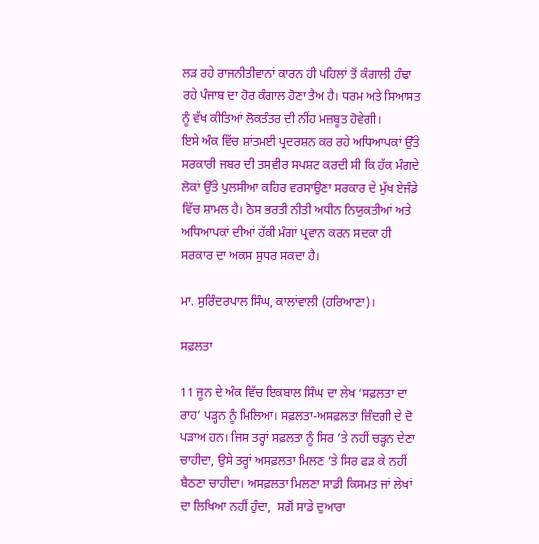ਲੜ ਰਹੇ ਰਾਜਨੀਤੀਵਾਨਾਂ ਕਾਰਨ ਹੀ ਪਹਿਲਾਂ ਤੋਂ ਕੰਗਾਲੀ ਹੰਢਾ ਰਹੇ ਪੰਜਾਬ ਦਾ ਹੋਰ ਕੰਗਾਲ ਹੋਣਾ ਤੈਅ ਹੈ। ਧਰਮ ਅਤੇ ਸਿਆਸਤ ਨੂੰ ਵੱਖ ਕੀਤਿਆਂ ਲੋਕਤੰਤਰ ਦੀ ਨੀਂਹ ਮਜ਼ਬੂਤ ਹੋਵੇਗੀ।
ਇਸੇ ਅੰਕ ਵਿੱਚ ਸ਼ਾਂਤਮਈ ਪ੍ਰਦਰਸ਼ਨ ਕਰ ਰਹੇ ਅਧਿਆਪਕਾਂ ਉੱਤੇ ਸਰਕਾਰੀ ਜਬਰ ਦੀ ਤਸਵੀਰ ਸਪਸ਼ਟ ਕਰਦੀ ਸੀ ਕਿ ਹੱਕ ਮੰਗਦੇ ਲੋਕਾਂ ਉੱਤੇ ਪੁਲਸੀਆ ਕਹਿਰ ਵਰਸਾਉਣਾ ਸਰਕਾਰ ਦੇ ਮੁੱਖ ਏਜੰਡੇ ਵਿੱਚ ਸ਼ਾਮਲ ਹੈ। ਠੋਸ ਭਰਤੀ ਨੀਤੀ ਅਧੀਨ ਨਿਯੁਕਤੀਆਂ ਅਤੇ ਅਧਿਆਪਕਾਂ ਦੀਆਂ ਹੱਕੀ ਮੰਗਾਂ ਪ੍ਰਵਾਨ ਕਰਨ ਸਦਕਾ ਹੀ ਸਰਕਾਰ ਦਾ ਅਕਸ ਸੁਧਰ ਸਕਦਾ ਹੈ।

ਮਾ. ਸੁਰਿੰਦਰਪਾਲ ਸਿੰਘ, ਕਾਲਾਂਵਾਲੀ (ਹਰਿਆਣਾ)।

ਸਫ਼ਲਤਾ

11 ਜੂਨ ਦੇ ਅੰਕ ਵਿੱਚ ਇਕਬਾਲ ਸਿੰਘ ਦਾ ਲੇਖ ‘ਸਫ਼ਲਤਾ ਦਾ ਰਾਹ’ ਪੜ੍ਹਨ ਨੂੰ ਮਿਲਿਆ। ਸਫ਼ਲਤਾ-ਅਸਫ਼ਲਤਾ ਜ਼ਿੰਦਗੀ ਦੇ ਦੋ ਪੜਾਅ ਹਨ। ਜਿਸ ਤਰ੍ਹਾਂ ਸਫ਼ਲਤਾ ਨੂੰ ਸਿਰ ’ਤੇ ਨਹੀਂ ਚੜ੍ਹਨ ਦੇਣਾ ਚਾਹੀਦਾ, ਉਸੇ ਤਰ੍ਹਾਂ ਅਸਫ਼ਲਤਾ ਮਿਲਣ ’ਤੇ ਸਿਰ ਫੜ ਕੇ ਨਹੀਂ ਬੈਠਣਾ ਚਾਹੀਦਾ। ਅਸਫ਼ਲਤਾ ਮਿਲਣਾ ਸਾਡੀ ਕਿਸਮਤ ਜਾਂ ਲੇਖਾਂ ਦਾ ਲਿਖਿਆ ਨਹੀਂ ਹੁੰਦਾ,  ਸਗੋਂ ਸਾਡੇ ਦੁਆਰਾ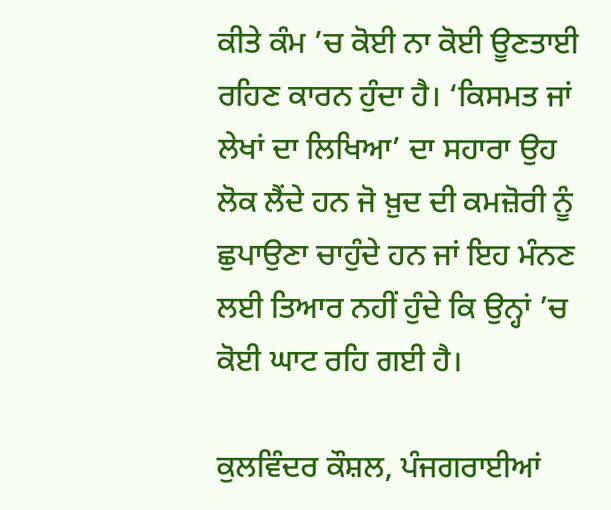ਕੀਤੇ ਕੰਮ ’ਚ ਕੋਈ ਨਾ ਕੋਈ ਊਣਤਾਈ ਰਹਿਣ ਕਾਰਨ ਹੁੰਦਾ ਹੈ। ‘ਕਿਸਮਤ ਜਾਂ ਲੇਖਾਂ ਦਾ ਲਿਖਿਆ’ ਦਾ ਸਹਾਰਾ ਉਹ ਲੋਕ ਲੈਂਦੇ ਹਨ ਜੋ ਖ਼ੁਦ ਦੀ ਕਮਜ਼ੋਰੀ ਨੂੰ ਛੁਪਾਉਣਾ ਚਾਹੁੰਦੇ ਹਨ ਜਾਂ ਇਹ ਮੰਨਣ ਲਈ ਤਿਆਰ ਨਹੀਂ ਹੁੰਦੇ ਕਿ ਉਨ੍ਹਾਂ ’ਚ ਕੋਈ ਘਾਟ ਰਹਿ ਗਈ ਹੈ।

ਕੁਲਵਿੰਦਰ ਕੌਸ਼ਲ, ਪੰਜਗਰਾਈਆਂ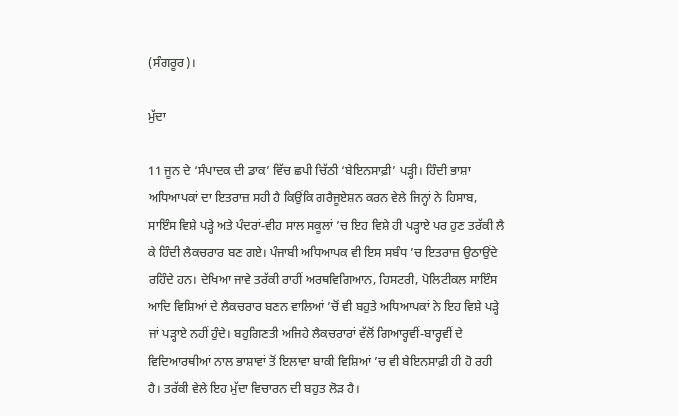(ਸੰਗਰੂਰ)।

ਮੁੱਦਾ

11 ਜੂਨ ਦੇ ‘ਸੰਪਾਦਕ ਦੀ ਡਾਕ’ ਵਿੱਚ ਛਪੀ ਚਿੱਠੀ ‘ਬੇਇਨਸਾਫ਼ੀ’ ਪੜ੍ਹੀ। ਹਿੰਦੀ ਭਾਸ਼ਾ ਅਧਿਆਪਕਾਂ ਦਾ ਇਤਰਾਜ਼ ਸਹੀ ਹੈ ਕਿਉਂਕਿ ਗਰੈਜੂਏਸ਼ਨ ਕਰਨ ਵੇਲੇ ਜਿਨ੍ਹਾਂ ਨੇ ਹਿਸਾਬ, ਸਾਇੰਸ ਵਿਸ਼ੇ ਪੜ੍ਹੇ ਅਤੇ ਪੰਦਰਾਂ-ਵੀਹ ਸਾਲ ਸਕੂਲਾਂ ’ਚ ਇਹ ਵਿਸ਼ੇ ਹੀ ਪੜ੍ਹਾਏ ਪਰ ਹੁਣ ਤਰੱਕੀ ਲੈ ਕੇ ਹਿੰਦੀ ਲੈਕਚਰਾਰ ਬਣ ਗਏ। ਪੰਜਾਬੀ ਅਧਿਆਪਕ ਵੀ ਇਸ ਸਬੰਧ ’ਚ ਇਤਰਾਜ਼ ਉਠਾਉਂਦੇ ਰਹਿੰਦੇ ਹਨ। ਦੇਖਿਆ ਜਾਵੇ ਤਰੱਕੀ ਰਾਹੀਂ ਅਰਥਵਿਗਿਆਨ, ਹਿਸਟਰੀ, ਪੋਲਿਟੀਕਲ ਸਾਇੰਸ ਆਦਿ ਵਿਸ਼ਿਆਂ ਦੇ ਲੈਕਚਰਾਰ ਬਣਨ ਵਾਲਿਆਂ ’ਚੋਂ ਵੀ ਬਹੁਤੇ ਅਧਿਆਪਕਾਂ ਨੇ ਇਹ ਵਿਸ਼ੇ ਪੜ੍ਹੇ ਜਾਂ ਪੜ੍ਹਾਏ ਨਹੀਂ ਹੁੰਦੇ। ਬਹੁਗਿਣਤੀ ਅਜਿਹੇ ਲੈਕਚਰਾਰਾਂ ਵੱਲੋਂ ਗਿਆਰ੍ਹਵੀਂ-ਬਾਰ੍ਹਵੀਂ ਦੇ ਵਿਦਿਆਰਥੀਆਂ ਨਾਲ ਭਾਸ਼ਾਵਾਂ ਤੋਂ ਇਲਾਵਾ ਬਾਕੀ ਵਿਸ਼ਿਆਂ ’ਚ ਵੀ ਬੇਇਨਸਾਫ਼ੀ ਹੀ ਹੋ ਰਹੀ ਹੈ। ਤਰੱਕੀ ਵੇਲੇ ਇਹ ਮੁੱਦਾ ਵਿਚਾਰਨ ਦੀ ਬਹੁਤ ਲੋੜ ਹੈ।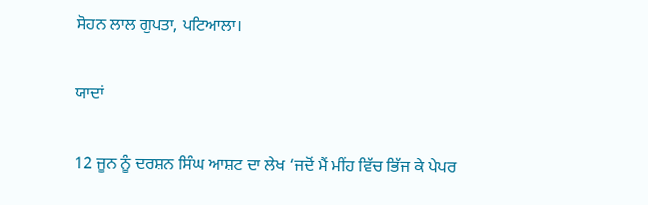ਸੋਹਨ ਲਾਲ ਗੁਪਤਾ, ਪਟਿਆਲਾ।

ਯਾਦਾਂ

12 ਜੂਨ ਨੂੰ ਦਰਸ਼ਨ ਸਿੰਘ ਆਸ਼ਟ ਦਾ ਲੇਖ ‘ਜਦੋਂ ਮੈਂ ਮੀਂਹ ਵਿੱਚ ਭਿੱਜ ਕੇ ਪੇਪਰ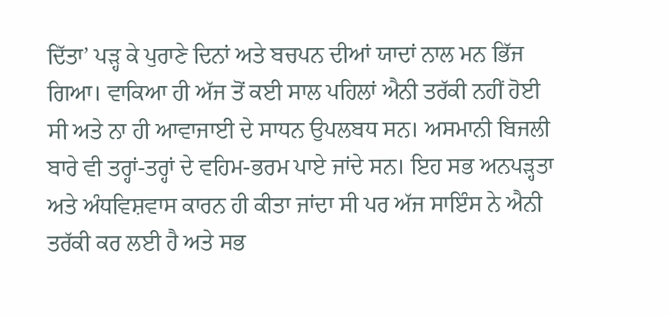ਦਿੱਤਾ’ ਪੜ੍ਹ ਕੇ ਪੁਰਾਣੇ ਦਿਨਾਂ ਅਤੇ ਬਚਪਨ ਦੀਆਂ ਯਾਦਾਂ ਨਾਲ ਮਨ ਭਿੱਜ ਗਿਆ। ਵਾਕਿਆ ਹੀ ਅੱਜ ਤੋਂ ਕਈ ਸਾਲ ਪਹਿਲਾਂ ਐਨੀ ਤਰੱਕੀ ਨਹੀਂ ਹੋਈ ਸੀ ਅਤੇ ਨਾ ਹੀ ਆਵਾਜਾਈ ਦੇ ਸਾਧਨ ਉਪਲਬਧ ਸਨ। ਅਸਮਾਨੀ ਬਿਜਲੀ ਬਾਰੇ ਵੀ ਤਰ੍ਹਾਂ-ਤਰ੍ਹਾਂ ਦੇ ਵਹਿਮ-ਭਰਮ ਪਾਏ ਜਾਂਦੇ ਸਨ। ਇਹ ਸਭ ਅਨਪੜ੍ਹਤਾ ਅਤੇ ਅੰਧਵਿਸ਼ਵਾਸ ਕਾਰਨ ਹੀ ਕੀਤਾ ਜਾਂਦਾ ਸੀ ਪਰ ਅੱਜ ਸਾਇੰਸ ਨੇ ਐਨੀ ਤਰੱਕੀ ਕਰ ਲਈ ਹੈ ਅਤੇ ਸਭ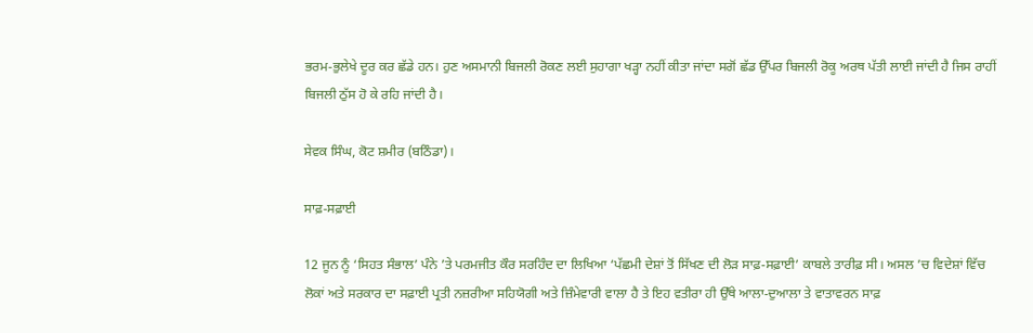ਭਰਮ-ਭੁਲੇਖੇ ਦੂਰ ਕਰ ਛੱਡੇ ਹਨ। ਹੁਣ ਅਸਮਾਨੀ ਬਿਜਲੀ ਰੋਕਣ ਲਈ ਸੁਹਾਗਾ ਖੜ੍ਹਾ ਨਹੀਂ ਕੀਤਾ ਜਾਂਦਾ ਸਗੋਂ ਛੱਡ ਉੱਪਰ ਬਿਜਲੀ ਰੋਕੂ ਅਰਥ ਪੱਤੀ ਲਾਈ ਜਾਂਦੀ ਹੈ ਜਿਸ ਰਾਹੀਂ ਬਿਜਲੀ ਠੁੱਸ ਹੋ ਕੇ ਰਹਿ ਜਾਂਦੀ ਹੈ।

ਸੇਵਕ ਸਿੰਘ, ਕੋਟ ਸ਼ਮੀਰ (ਬਠਿੰਡਾ)।

ਸਾਫ਼-ਸਫ਼ਾਈ

12 ਜੂਨ ਨੂੰ ‘ਸਿਹਤ ਸੰਭਾਲ’ ਪੰਨੇ ’ਤੇ ਪਰਮਜੀਤ ਕੌਰ ਸਰਹਿੰਦ ਦਾ ਲਿਖਿਆ ‘ਪੱਛਮੀ ਦੇਸ਼ਾਂ ਤੋਂ ਸਿੱਖਣ ਦੀ ਲੋੜ ਸਾਫ਼-ਸਫ਼ਾਈ’ ਕਾਬਲੇ ਤਾਰੀਫ਼ ਸੀ। ਅਸਲ ’ਚ ਵਿਦੇਸ਼ਾਂ ਵਿੱਚ ਲੋਕਾਂ ਅਤੇ ਸਰਕਾਰ ਦਾ ਸਫ਼ਾਈ ਪ੍ਰਤੀ ਨਜ਼ਰੀਆ ਸਹਿਯੋਗੀ ਅਤੇ ਜ਼ਿੰਮੇਵਾਰੀ ਵਾਲਾ ਹੈ ਤੇ ਇਹ ਵਤੀਰਾ ਹੀ ਉੱਥੇ ਆਲਾ-ਦੁਆਲਾ ਤੇ ਵਾਤਾਵਰਨ ਸਾਫ਼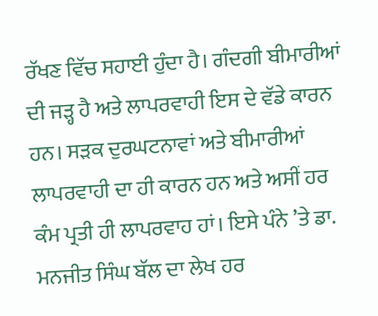ਰੱਖਣ ਵਿੱਚ ਸਹਾਈ ਹੁੰਦਾ ਹੈ। ਗੰਦਗੀ ਬੀਮਾਰੀਆਂ ਦੀ ਜੜ੍ਹ ਹੈ ਅਤੇ ਲਾਪਰਵਾਹੀ ਇਸ ਦੇ ਵੱਡੇ ਕਾਰਨ ਹਨ। ਸੜਕ ਦੁਰਘਟਨਾਵਾਂ ਅਤੇ ਬੀਮਾਰੀਆਂ ਲਾਪਰਵਾਹੀ ਦਾ ਹੀ ਕਾਰਨ ਹਨ ਅਤੇ ਅਸੀਂ ਹਰ ਕੰਮ ਪ੍ਰਤੀ ਹੀ ਲਾਪਰਵਾਹ ਹਾਂ। ਇਸੇ ਪੰਨੇ ’ਤੇ ਡਾ. ਮਨਜੀਤ ਸਿੰਘ ਬੱਲ ਦਾ ਲੇਖ ਹਰ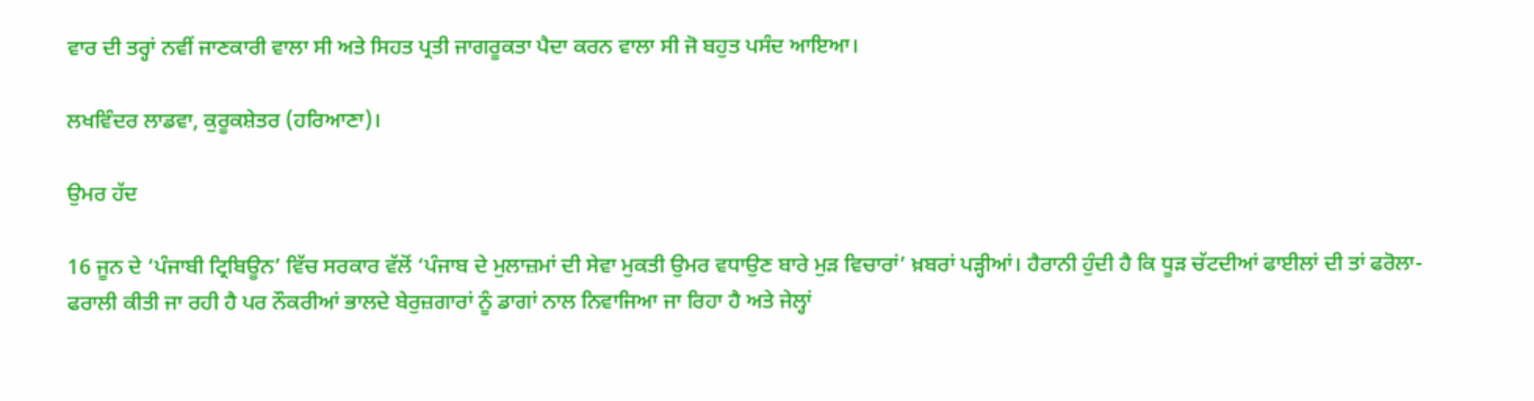ਵਾਰ ਦੀ ਤਰ੍ਹਾਂ ਨਵੀਂ ਜਾਣਕਾਰੀ ਵਾਲਾ ਸੀ ਅਤੇ ਸਿਹਤ ਪ੍ਰਤੀ ਜਾਗਰੂਕਤਾ ਪੈਦਾ ਕਰਨ ਵਾਲਾ ਸੀ ਜੋ ਬਹੁਤ ਪਸੰਦ ਆਇਆ।

ਲਖਵਿੰਦਰ ਲਾਡਵਾ, ਕੁਰੂਕਸ਼ੇਤਰ (ਹਰਿਆਣਾ)।

ਉਮਰ ਹੱਦ

16 ਜੂਨ ਦੇ ‘ਪੰਜਾਬੀ ਟ੍ਰਿਬਿਊਨ’ ਵਿੱਚ ਸਰਕਾਰ ਵੱਲੋਂ ‘ਪੰਜਾਬ ਦੇ ਮੁਲਾਜ਼ਮਾਂ ਦੀ ਸੇਵਾ ਮੁਕਤੀ ਉਮਰ ਵਧਾਉਣ ਬਾਰੇ ਮੁੜ ਵਿਚਾਰਾਂ’ ਖ਼ਬਰਾਂ ਪੜ੍ਹੀਆਂ। ਹੈਰਾਨੀ ਹੁੰਦੀ ਹੈ ਕਿ ਧੂੜ ਚੱਟਦੀਆਂ ਫਾਈਲਾਂ ਦੀ ਤਾਂ ਫਰੋਲਾ-ਫਰਾਲੀ ਕੀਤੀ ਜਾ ਰਹੀ ਹੈ ਪਰ ਨੌਕਰੀਆਂ ਭਾਲਦੇ ਬੇਰੁਜ਼ਗਾਰਾਂ ਨੂੰ ਡਾਗਾਂ ਨਾਲ ਨਿਵਾਜਿਆ ਜਾ ਰਿਹਾ ਹੈ ਅਤੇ ਜੇਲ੍ਹਾਂ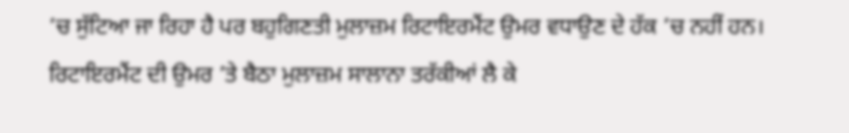’ਚ ਸੁੱਟਿਆ ਜਾ ਰਿਹਾ ਹੈ ਪਰ ਬਹੁਗਿਣਤੀ ਮੁਲਾਜ਼ਮ ਰਿਟਾਇਰਮੈਂਟ ਉਮਰ ਵਧਾਉਣ ਦੇ ਹੱਕ ’ਚ ਨਹੀਂ ਹਨ। ਰਿਟਾਇਰਮੈਂਟ ਦੀ ਉਮਰ ’ਤੇ ਬੈਠਾ ਮੁਲਾਜ਼ਮ ਸਾਲਾਨਾ ਤਰੱਕੀਆਂ ਲੈ ਕੇ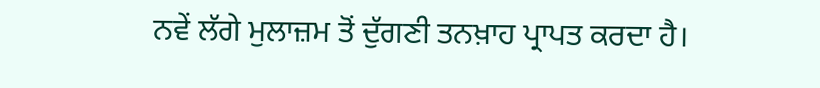ਨਵੇਂ ਲੱਗੇ ਮੁਲਾਜ਼ਮ ਤੋਂ ਦੁੱਗਣੀ ਤਨਖ਼ਾਹ ਪ੍ਰਾਪਤ ਕਰਦਾ ਹੈ।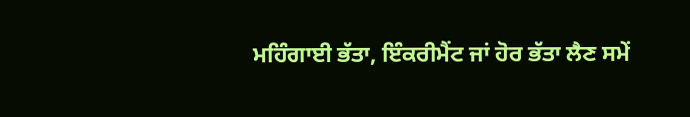ਮਹਿੰਗਾਈ ਭੱਤਾ, ਇੰਕਰੀਮੈਂਟ ਜਾਂ ਹੋਰ ਭੱਤਾ ਲੈਣ ਸਮੇਂ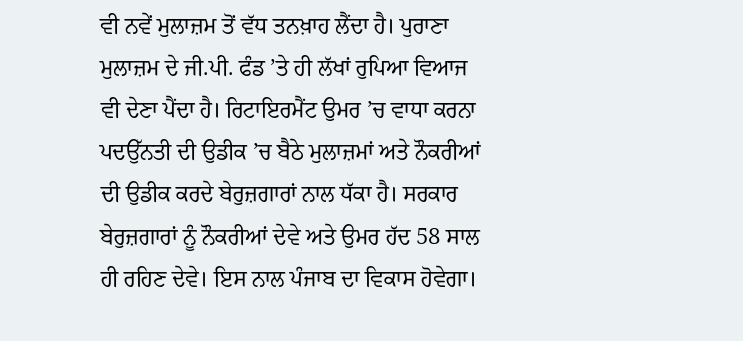ਵੀ ਨਵੇਂ ਮੁਲਾਜ਼ਮ ਤੋਂ ਵੱਧ ਤਨਖ਼ਾਹ ਲੈਂਦਾ ਹੈ। ਪੁਰਾਣਾ ਮੁਲਾਜ਼ਮ ਦੇ ਜੀ.ਪੀ. ਫੰਡ ’ਤੇ ਹੀ ਲੱਖਾਂ ਰੁਪਿਆ ਵਿਆਜ ਵੀ ਦੇਣਾ ਪੈਂਦਾ ਹੈ। ਰਿਟਾਇਰਮੈਂਟ ਉਮਰ ’ਚ ਵਾਧਾ ਕਰਨਾ ਪਦਉੱਨਤੀ ਦੀ ਉਡੀਕ ’ਚ ਬੈਠੇ ਮੁਲਾਜ਼ਮਾਂ ਅਤੇ ਨੌਕਰੀਆਂ ਦੀ ਉਡੀਕ ਕਰਦੇ ਬੇਰੁਜ਼ਗਾਰਾਂ ਨਾਲ ਧੱਕਾ ਹੈ। ਸਰਕਾਰ ਬੇਰੁਜ਼ਗਾਰਾਂ ਨੂੰ ਨੌਕਰੀਆਂ ਦੇਵੇ ਅਤੇ ਉਮਰ ਹੱਦ 58 ਸਾਲ ਹੀ ਰਹਿਣ ਦੇਵੇ। ਇਸ ਨਾਲ ਪੰਜਾਬ ਦਾ ਵਿਕਾਸ ਹੋਵੇਗਾ।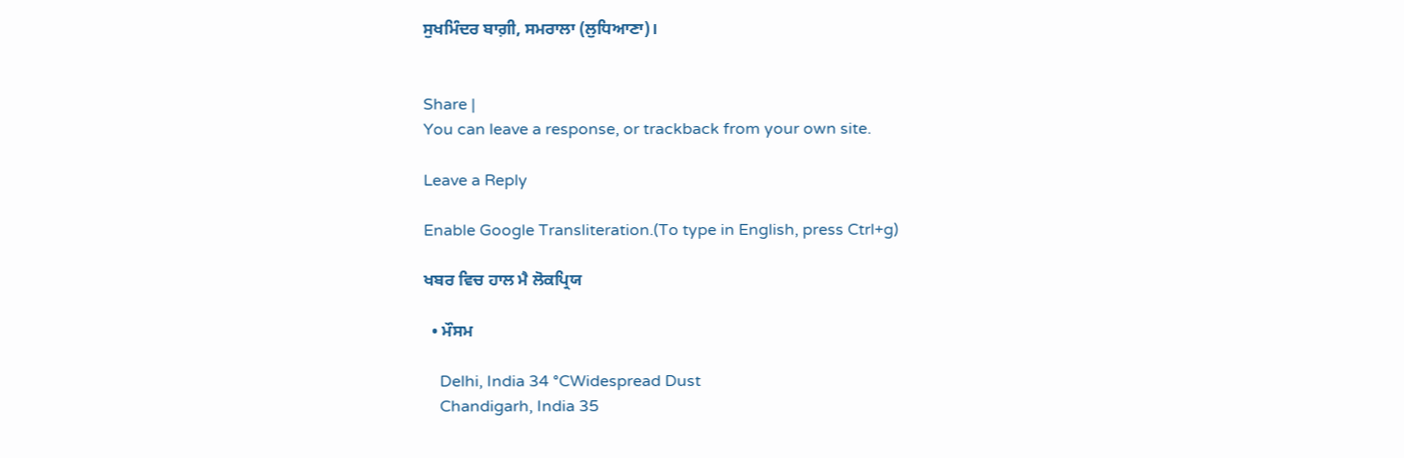ਸੁਖਮਿੰਦਰ ਬਾਗ਼ੀ, ਸਮਰਾਲਾ (ਲੁਧਿਆਣਾ)।


Share |
You can leave a response, or trackback from your own site.

Leave a Reply

Enable Google Transliteration.(To type in English, press Ctrl+g)

ਖਬਰ ਵਿਚ ਹਾਲ ਮੈ ਲੋਕਪ੍ਰਿਯ

  • ਮੌਸਮ

    Delhi, India 34 °CWidespread Dust
    Chandigarh, India 35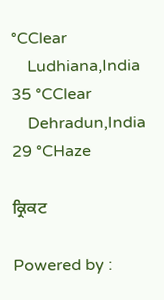°CClear
    Ludhiana,India 35 °CClear
    Dehradun,India 29 °CHaze

ਕ੍ਰਿਕਟ

Powered by :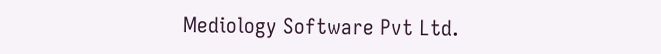Mediology Software Pvt Ltd.